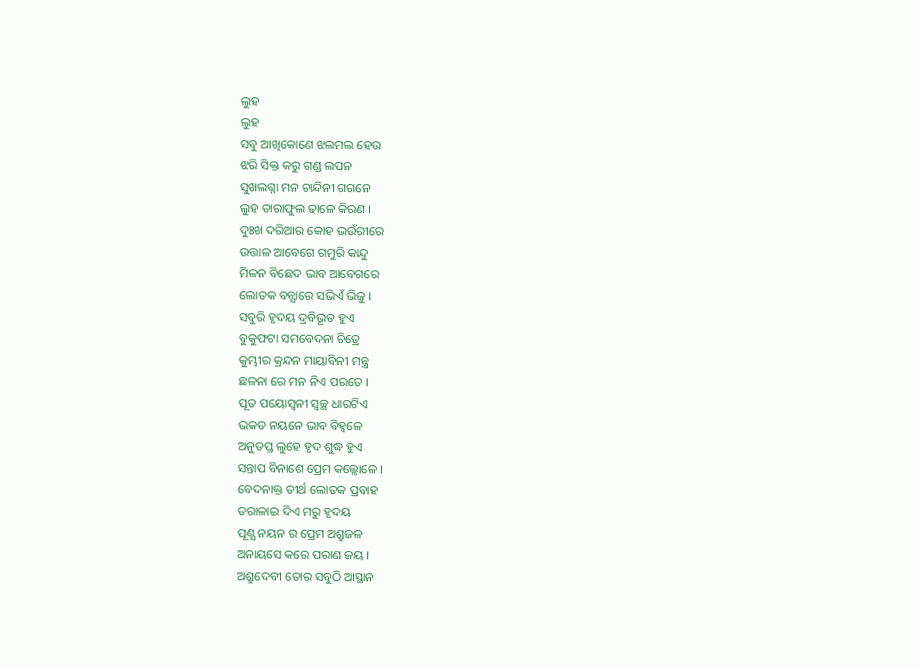ଲୁହ
ଲୁହ
ସବୁ ଆଖିକୋଣେ ଝଲମଲ ହେଉ
ଝରି ସିକ୍ତ କରୁ ଗଣ୍ଡ ଲପନ
ସୁଖଲଗ୍ନା ମନ ଚାନ୍ଦିନୀ ଗଗନେ
ଲୁହ ତାରାଫୁଲ ଢାଳେ କିରଣ ।
ଦୁଃଖ ଦରିଆର କୋହ ଭଉଁରୀରେ
ଉତ୍ତାଳ ଆବେଗେ ଗମୁରି କାନ୍ଦୁ
ମିଳନ ବିଛେଦ ଭାବ ଆବେଗରେ
ଲୋତକ ବନ୍ଯାରେ ସଭିଏଁ ଭିଜୁ ।
ସବୁରି ହୃଦୟ ଦ୍ରବିଭୂତ ହୁଏ
ବୁକୁଫଟା ସମବେଦନା ଚିତ୍ରେ
କୁମ୍ଭୀର କ୍ରନ୍ଦନ ମାୟାବିନୀ ମନ୍ତ୍ର
ଛଳନା ରେ ମନ ନିଏ ପରତେ ।
ପୂତ ପୟୋସ୍ୱନୀ ସ୍ୱଚ୍ଛ ଧାରଟିଏ
ଭକତ ନୟନେ ଭାବ ବିହ୍ଵଳେ
ଅନୁତପ୍ତ ଲୁହେ ହୃଦ ଶୁଦ୍ଧ ହୁଏ
ସନ୍ତାପ ବିନାଶେ ପ୍ରେମ କଲ୍ଲୋଳେ ।
ବେଦନାକ୍ତ ତୀର୍ଥ ଲୋତକ ପ୍ରବାହ
ତରାଳାଇ ଦିଏ ମରୁ ହୃଦୟ
ପୂଣ୍ଯ ନୟନ ର ପ୍ରେମ ଅଶ୍ରୁଜଳ
ଅନାୟସେ କରେ ପରାଣ ଜୟ ।
ଅଶ୍ରୁଦେବୀ ତୋର ସବୁଠି ଆସ୍ଥାନ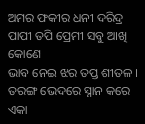ଅମର ଫକୀର ଧନୀ ଦରିଦ୍ର
ପାପୀ ତପି ପ୍ରେମୀ ସବୁ ଆଖି କୋଣେ
ଭାବ ନେଇ ଝର ତପ୍ତ ଶୀତଳ ।
ତରଙ୍ଗ ଭେଦରେ ସ୍ନାନ କରେ ଏକା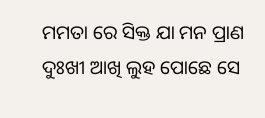ମମତା ରେ ସିକ୍ତ ଯା ମନ ପ୍ରାଣ
ଦୁଃଖୀ ଆଖି ଲୁହ ପୋଛେ ସେ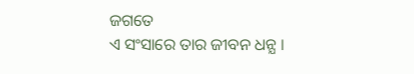ଜଗତେ
ଏ ସଂସାରେ ତାର ଜୀବନ ଧନ୍ଯ ।